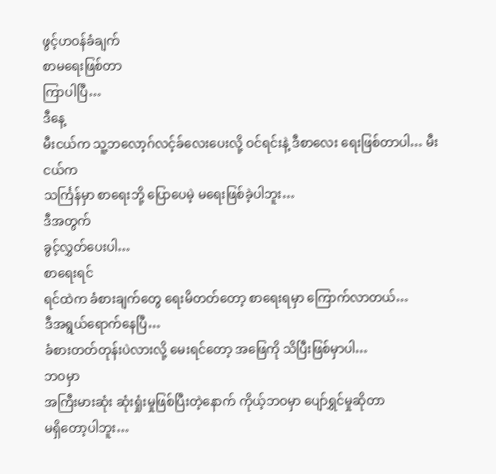ဖွင့်ဟဝန်ခံချက်
စာမရေးဖြစ်တာ
ကြာပါပြီ…
ဒီနေ့
မီးငယ်က သူ့ဘလော့ဂ်လင့်ခ်လေးပေးလို့ ဝင်ရင်းနဲ့ ဒီစာလေး ရေးဖြစ်တာပါ… မီးငယ်က
သင်္ကြန်မှာ စာရေးဘို့ ပြောပေမဲ့ မရေးဖြစ်ခဲ့ပါဘူး…
ဒီအတွက်
ခွင့်လွှတ်ပေးပါ…
စာရေးရင်
ရင်ထဲက ခံစားချက်တွေ ရေးမိတတ်တော့ စာရေးရမှာ ကြောက်လာတယ်…
ဒီအရွယ်ရောက်နေပြီ…
ခံစားတတ်တုန်းပဲလားလို့ မေးရင်တော့ အဖြေကို သိပြီးဖြစ်မှာပါ…
ဘဝမှာ
အကြီးမားဆုံး ဆုံးရှုံးမှုဖြစ်ပြီးတဲ့နောက် ကိုယ့်ဘဝမှာ ပျော်ရွှင်မှုဆိုတာ
မရှိတော့ပါဘူး…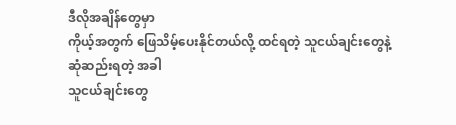ဒီလိုအချိန်တွေမှာ
ကိုယ့်အတွက် ဖြေသိမ့်ပေးနိုင်တယ်လို့ ထင်ရတဲ့ သူငယ်ချင်းတွေနဲ့ ဆုံဆည်းရတဲ့ အခါ
သူငယ်ချင်းတွေ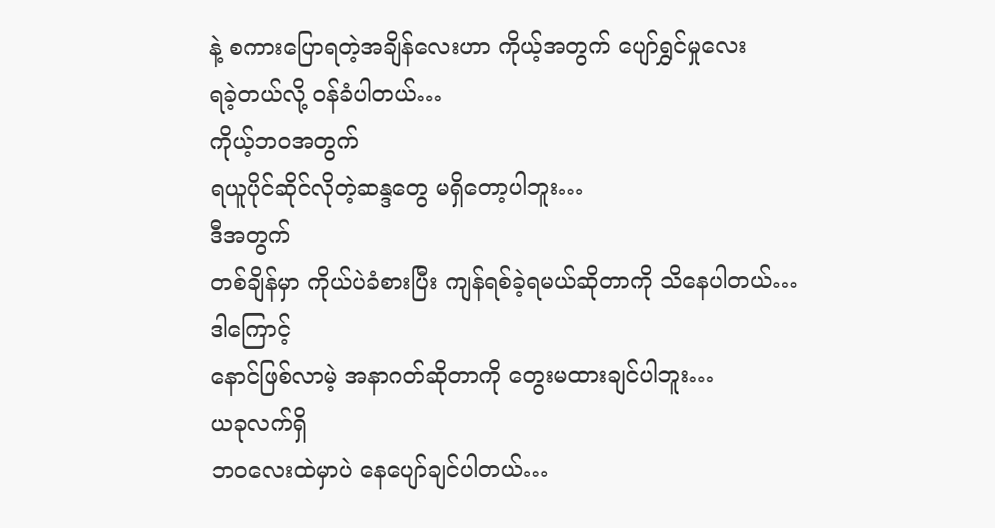နဲ့ စကားပြောရတဲ့အချိန်လေးဟာ ကိုယ့်အတွက် ပျော်ရွှင်မှုလေး
ရခဲ့တယ်လို့ ဝန်ခံပါတယ်…
ကိုယ့်ဘဝအတွက်
ရယူပိုင်ဆိုင်လိုတဲ့ဆန္ဒတွေ မရှိတော့ပါဘူး…
ဒီအတွက်
တစ်ချိန်မှာ ကိုယ်ပဲခံစားပြီး ကျန်ရစ်ခဲ့ရမယ်ဆိုတာကို သိနေပါတယ်…
ဒါကြောင့်
နောင်ဖြစ်လာမဲ့ အနာဂတ်ဆိုတာကို တွေးမထားချင်ပါဘူး…
ယခုလက်ရှိ
ဘဝလေးထဲမှာပဲ နေပျော်ချင်ပါတယ်…